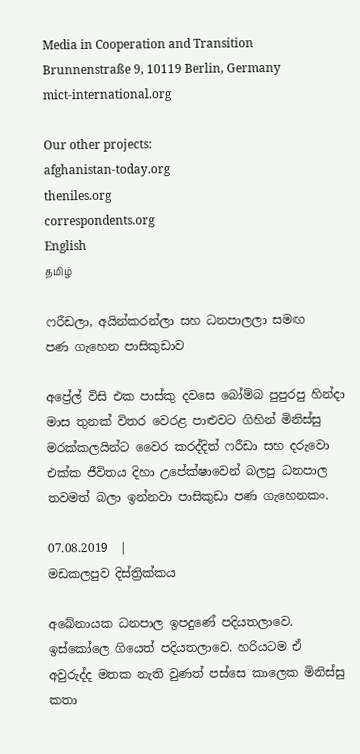Media in Cooperation and Transition
Brunnenstraße 9, 10119 Berlin, Germany
mict-international.org

Our other projects:
afghanistan-today.org
theniles.org
correspondents.org
English
தமிழ்

ෆරීඩලා, අයින්කරන්ලා සහ ධනපාලලා සමඟ
පණ ගැහෙන පාසිකුඩාව

අප්‍රේල් විසි එක පාස්කු දවසෙ බෝම්බ පුපුරපු හින්දා මාස තුනක් විතර වෙරළ පාළුවට ගිහින් මිනිස්සු මරක්කලයින්ට වෛර කරද්දිත් ෆරීඩා සහ දරුවො එක්ක ජීවිතය දිහා උපේක්ෂාවෙන් බලපු ධනපාල තවමත් බලා ඉන්නවා පාසිකුඩා පණ ගැහෙනකං.

07.08.2019  |
මඩකලපුව දිස්ත්‍රික්කය

අබේනායක ධනපාල ඉපදුණේ පදියතලාවෙ. ඉස්කෝලෙ ගියෙත් පදියතලාවෙ. හරියටම ඒ අවුරුද්ද මතක නැති වුණත් පස්සෙ කාලෙක මිනිස්සු කතා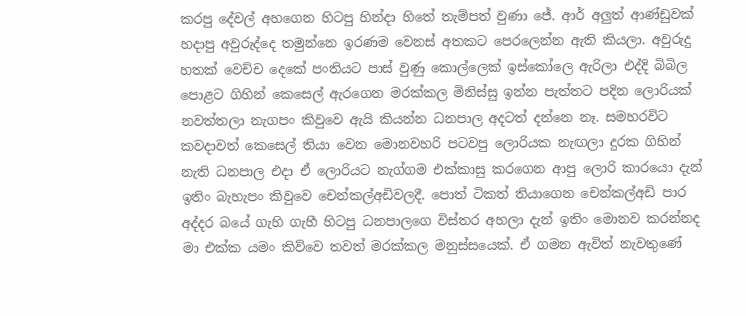කරපු දේවල් අහගෙන හිටපු හින්දා හිතේ තැම්පත් වුණා ජේ. ආර් අලුත් ආණ්ඩුවක් හදාපු අවුරුද්දෙ තමුන්නෙ ඉරණම වෙනස් අතකට පෙරලෙන්න ඇති කියලා. අවුරුදු හතක් වෙච්ච දෙකේ පංතියට පාස් වුණු කොල්ලෙක් ඉස්කෝලෙ ඇරිලා එද්දි බිබිල පොළට ගිහින් කෙසෙල් ඇරගෙන මරක්කල මිනිස්සු ඉන්න පැත්තට පදින ලොරියක් නවත්තලා නැගපං කිවුවෙ ඇයි කියන්න ධනපාල අදටත් දන්නෙ නෑ. සමහරවිට කවදාවත් කෙසෙල් තියා වෙන මොනවහරි පටවපු ලොරියක නැඟලා දුරක ගිහින් නැති ධනපාල එදා ඒ ලොරියට නැග්ගම එක්කාසු කරගෙන ආපු ලොරි කාරයො දැන් ඉතිං බැහැපං කිවුවෙ චෙන්කල්අඩිවලදී. පොත් ටිකත් තියාගෙන චෙන්කල්අඩි පාර අද්දර බයේ ගැහි ගැහී හිටපු ධනපාලගෙ විස්තර අහලා දැන් ඉතිං මොනව කරන්නද මා එක්ක යමං කිව්වෙ තවත් මරක්කල මනුස්සයෙක්. ඒ ගමන ඇවිත් නැවතුණේ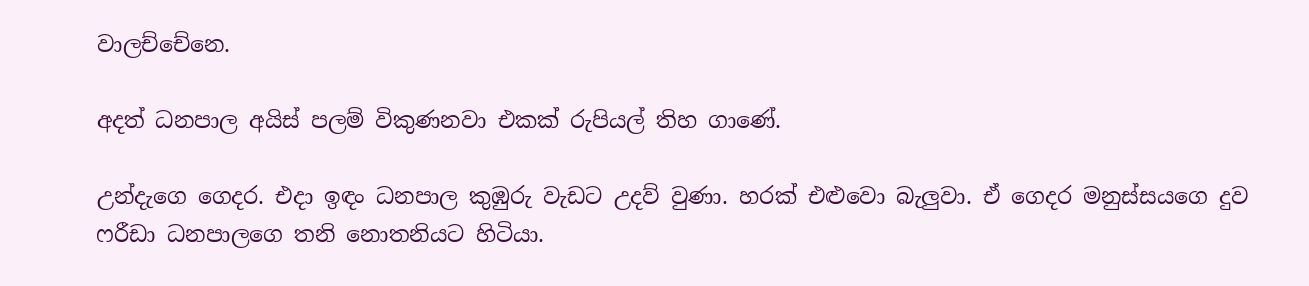වාලච්චේනෙ.

අදත් ධනපාල අයිස් පලම් විකුණනවා එකක් රුපියල් තිහ ගාණේ.

උන්දැගෙ ගෙදර. එදා ඉඳං ධනපාල කුඹුරු වැඩට උදව් වුණා. හරක් එළුවො බැලුවා. ඒ ගෙදර මනුස්සයගෙ දුව ෆරීඩා ධනපාලගෙ තනි නොතනියට හිටියා.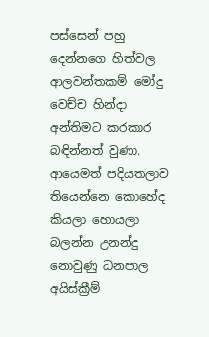පස්සෙන් පහු දෙන්නගෙ හිත්වල ආලවන්තකම් මෝදු වෙච්ච හින්දා අන්තිමට කරකාර බඳින්නත් වුණා. ආයෙමත් පදියතලාව තියෙන්නෙ කොහේද කියලා හොයලා බලන්න උනන්දු නොවුණු ධනපාල අයිස්ක්‍රීම්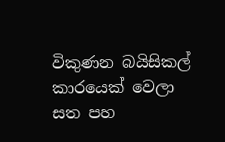විකුණන බයිසිකල් කාරයෙක් වෙලා සත පහ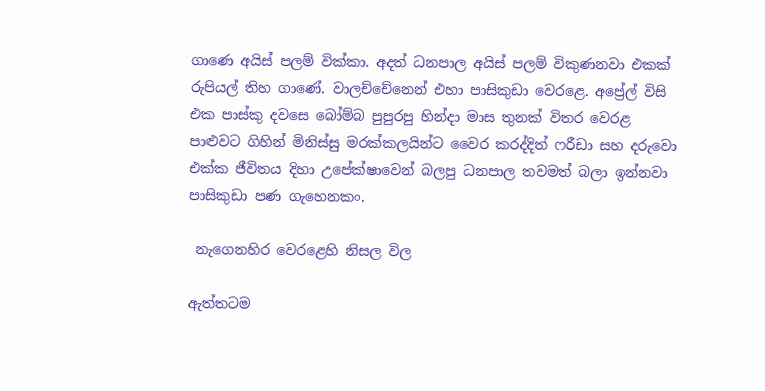ගාණෙ අයිස් පලම් වික්කා. අදත් ධනපාල අයිස් පලම් විකුණනවා එකක් රුපියල් තිහ ගාණේ. වාලච්චේනෙන් එහා පාසිකුඩා වෙරළෙ. අප්‍රේල් විසි එක පාස්කු දවසෙ බෝම්බ පුපුරපු හින්දා මාස තුනක් විතර වෙරළ පාළුවට ගිහින් මිනිස්සු මරක්කලයින්ට වෛර කරද්දිත් ෆරීඩා සහ දරුවො එක්ක ජීවිතය දිහා උපේක්ෂාවෙන් බලපු ධනපාල තවමත් බලා ඉන්නවා පාසිකුඩා පණ ගැහෙනකං.

 නැගෙනහිර වෙරළෙහි නිසල විල

ඇත්තටම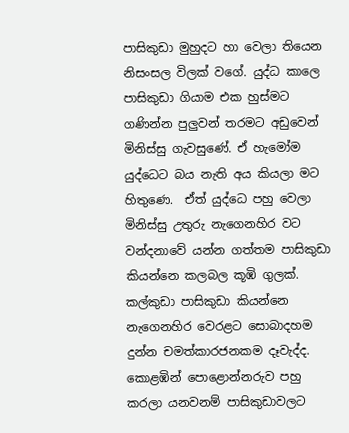පාසිකුඩා මුහුදට හා වෙලා තියෙන නිසංසල විලක් වගේ. යුද්ධ කාලෙ පාසිකුඩා ගියාම එක හුස්මට ගණින්න පුලුවන් තරමට අඩුවෙන් මිනිස්සු ගැවසුණේ. ඒ හැමෝම යුද්ධෙට බය නැති අය කියලා මට හිතුණෙ.  ඒත් යුද්ධෙ පහු වෙලා මිනිස්සු උතුරු නැගෙනහිර වට වන්දනාවේ යන්න ගත්තම පාසිකුඩා කියන්නෙ කලබල කූඹි ගුලක්. කල්කුඩා පාසිකුඩා කියන්නෙ නැගෙනහිර වෙරළට සොබාදහම දුන්න චමත්කාරජනකම දෑවැද්ද. කොළඹින් පොළොන්නරුව පහු කරලා යනවනම් පාසිකුඩාවලට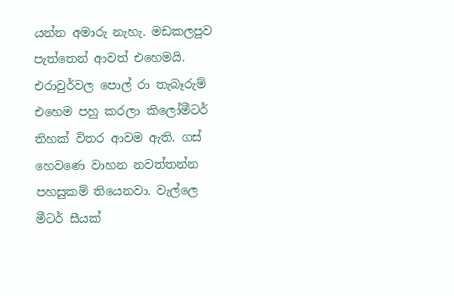යන්න අමාරු නැහැ. මඩකලපුව පැත්තෙන් ආවත් එහෙමයි. එරාවුර්වල පොල් රා තැබෑරුම් එහෙම පහු කරලා කිලෝමීටර් තිහක් විතර ආවම ඇති. ගස් හෙවණෙ වාහන නවත්තන්න පහසුකම් තියෙනවා. වැල්ලෙ මීටර් සීයක්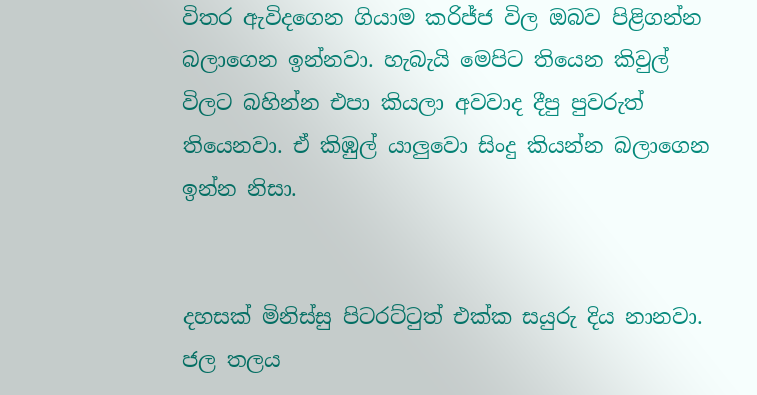විතර ඇවිදගෙන ගියාම කරිජ්ජ විල ඔබව පිළිගන්න බලාගෙන ඉන්නවා. හැබැයි මෙපිට තියෙන කිවුල් විලට බහින්න එපා කියලා අවවාද දීපු පුවරුත් තියෙනවා. ඒ කිඹුල් යාලුවො සිංදු කියන්න බලාගෙන ඉන්න නිසා.


දහසක් මිනිස්සු පිටරට්ටුත් එක්ක සයුරු දිය නානවා. ජල තලය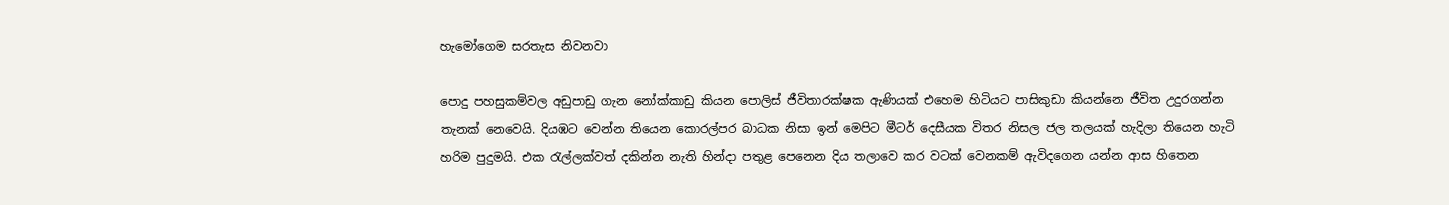හැමෝගෙම සරතැස නිවනවා

පොදු පහසුකම්වල අඩුපාඩු ගැන නෝක්කාඩු කියන පොලිස් ජීවිතාරක්ෂක ඇණියක් එහෙම හිටියට පාසිකුඩා කියන්නෙ ජීවිත උදුරගන්න තැනක් නෙවෙයි. දියඹට වෙන්න තියෙන කොරල්පර බාධක නිසා ඉන් මෙපිට මීටර් දෙසීයක විතර නිසල ජල තලයක් හැදිලා තියෙන හැටි හරිම පුදුමයි. එක රැල්ලක්වත් දකින්න නැති හින්දා පතුළ පෙනෙන දිය තලාවෙ කර වටක් වෙනකම් ඇවිදගෙන යන්න ආස හිතෙන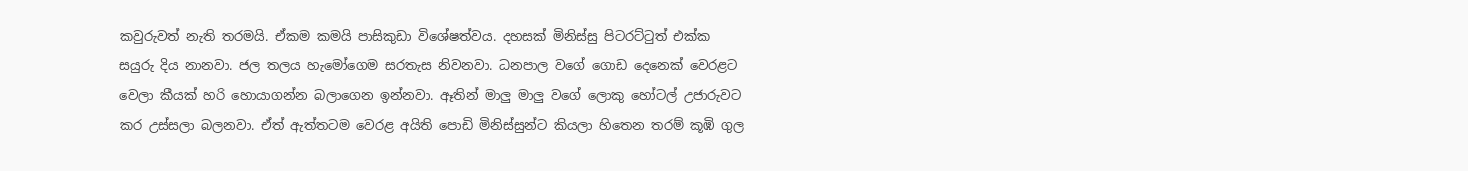කවුරුවත් නැති තරමයි. ඒකම කමයි පාසිකුඩා විශේෂත්වය. දහසක් මිනිස්සු පිටරට්ටුත් එක්ක සයුරු දිය නානවා. ජල තලය හැමෝගෙම සරතැස නිවනවා. ධනපාල වගේ ගොඩ දෙනෙක් වෙරළට වෙලා කීයක් හරි හොයාගන්න බලාගෙන ඉන්නවා. ඈතින් මාලු මාලු වගේ ලොකු හෝටල් උජාරුවට කර උස්සලා බලනවා. ඒත් ඇත්තටම වෙරළ අයිති පොඩි මිනිස්සුන්ට කියලා හිතෙන තරම් කූඹි ගුල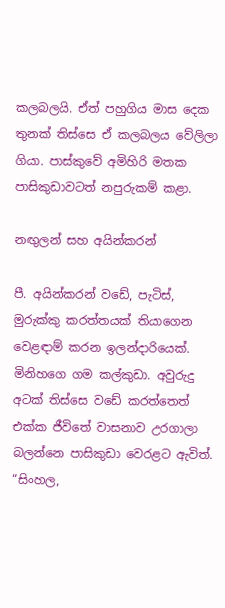කලබලයි. ඒත් පහුගිය මාස දෙක තුනක් තිස්සෙ ඒ කලබලය වේලිලා ගියා. පාස්කුවේ අමිහිරි මතක පාසිකුඩාවටත් නපුරුකම් කළා.

නඟුලන් සහ අයින්කරන්

පී. අයින්කරන් වඩේ, පැටිස්, මුරුක්කු කරත්තයක් තියාගෙන වෙළඳාම් කරන ඉලන්දාරියෙක්. මිනිහගෙ ගම කල්කුඩා. අවුරුදු අටක් තිස්සෙ වඩේ කරත්තෙත් එක්ක ජීවිතේ වාසනාව උරගාලා බලන්නෙ පාසිකුඩා වෙරළට ඇවිත්. “සිංහල,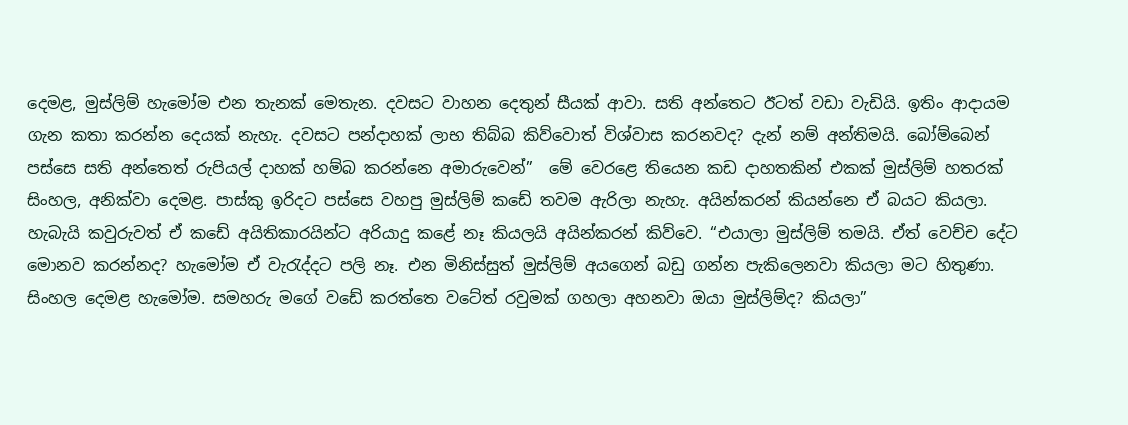දෙමළ, මුස්ලිම් හැමෝම එන තැනක් මෙතැන. දවසට වාහන දෙතුන් සීයක් ආවා. සති අන්තෙට ඊටත් වඩා වැඩියි. ඉතිං ආදායම ගැන කතා කරන්න දෙයක් නැහැ. දවසට පන්දාහක් ලාභ තිබ්බ කිව්වොත් විශ්වාස කරනවද? දැන් නම් අන්තිමයි. බෝම්බෙන් පස්සෙ සති අන්තෙත් රුපියල් දාහක් හම්බ කරන්නෙ අමාරුවෙන්”  මේ වෙරළෙ තියෙන කඩ දාහතකින් එකක් මුස්ලිම් හතරක් සිංහල, අනික්වා දෙමළ. පාස්කු ඉරිදට පස්සෙ වහපු මුස්ලිම් කඩේ තවම ඇරිලා නැහැ. අයින්කරන් කියන්නෙ ඒ බයට කියලා. හැබැයි කවුරුවත් ඒ කඩේ අයිතිකාරයින්ට අරියාදු කළේ නෑ කියලයි අයින්කරන් කිව්වෙ. “එයාලා මුස්ලිම් තමයි. ඒත් වෙච්ච දේට මොනව කරන්නද? හැමෝම ඒ වැරැද්දට පලි නෑ. එන මිනිස්සුත් මුස්ලිම් අයගෙන් බඩු ගන්න පැකිලෙනවා කියලා මට හිතුණා. සිංහල දෙමළ හැමෝම. සමහරු මගේ වඩේ කරත්තෙ වටේත් රවුමක් ගහලා අහනවා ඔයා මුස්ලිම්ද? කියලා”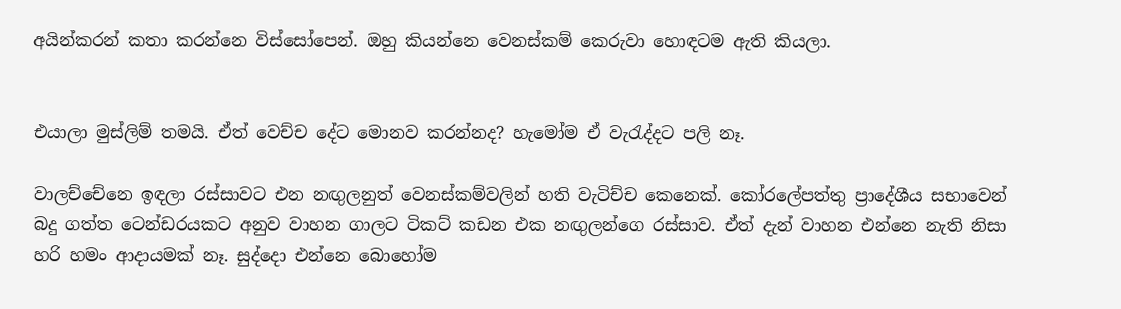අයින්කරන් කතා කරන්නෙ විස්සෝපෙන්. ඔහු කියන්නෙ වෙනස්කම් කෙරුවා හොඳටම ඇති කියලා.


එයාලා මුස්ලිම් තමයි. ඒත් වෙච්ච දේට මොනව කරන්නද? හැමෝම ඒ වැරැද්දට පලි නෑ.

වාලච්චේනෙ ඉඳලා රස්සාවට එන නඟුලනුත් වෙනස්කම්වලින් හති වැටිච්ච කෙනෙක්. කෝරලේපත්තු ප්‍රාදේශීය සභාවෙන් බදු ගත්ත ටෙන්ඩරයකට අනුව වාහන ගාලට ටිකට් කඩන එක නඟුලන්ගෙ රස්සාව. ඒත් දැන් වාහන එන්නෙ නැති නිසා හරි හමං ආදායමක් නෑ. සුද්දො එන්නෙ බොහෝම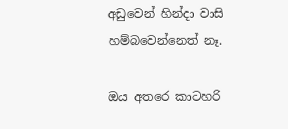අඩුවෙන් හින්දා වාසි හම්බවෙන්නෙත් නෑ.

ඔය අතරෙ කාටහරි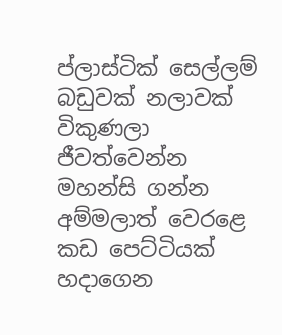ප්ලාස්ටික් සෙල්ලම් බඩුවක් නලාවක් විකුණලා ජීවත්වෙන්න මහන්සි ගන්න අම්මලාත් වෙරළෙ කඩ පෙට්ටියක් හදාගෙන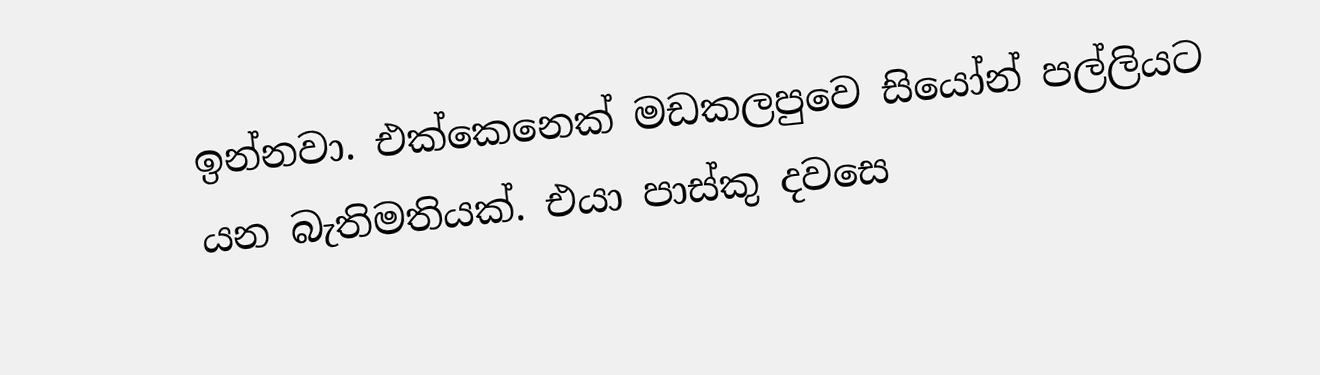ඉන්නවා. එක්කෙනෙක් මඩකලපුවෙ සියෝන් පල්ලියට යන බැතිමතියක්. එයා පාස්කු දවසෙ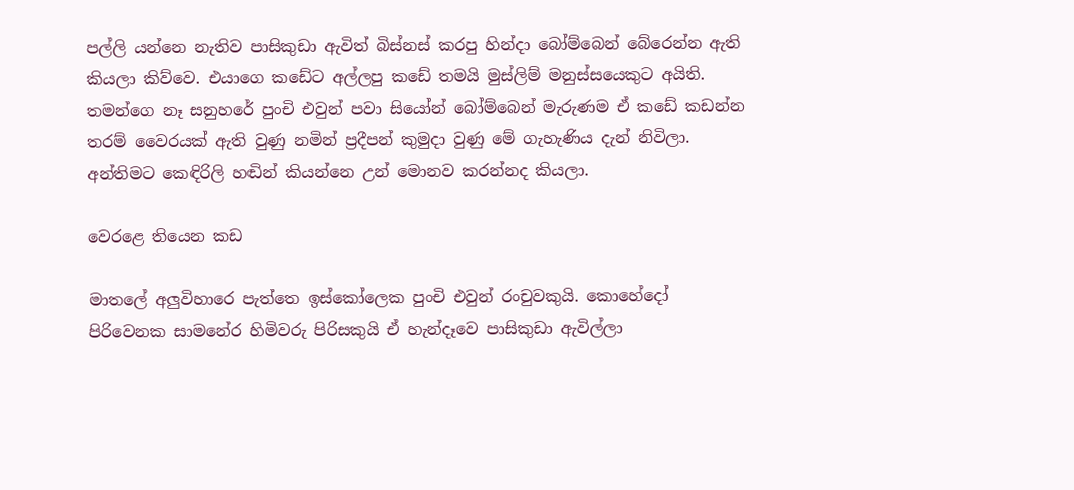පල්ලි යන්නෙ නැතිව පාසිකුඩා ඇවිත් බිස්නස් කරපු හින්දා බෝම්බෙන් බේරෙන්න ඇති කියලා කිව්වෙ. එයාගෙ කඩේට අල්ලපු කඩේ තමයි මුස්ලිම් මනුස්සයෙකුට අයිති. තමන්ගෙ නෑ සනුහරේ පුංචි එවුන් පවා සියෝන් බෝම්බෙන් මැරුණම ඒ කඩේ කඩන්න තරම් වෛරයක් ඇති වුණු නමින් ප්‍රදීපන් කුමුදා වුණු මේ ගැහැණිය දැන් නිවිලා. අන්තිමට කෙඳිරිලි හඬින් කියන්නෙ උන් මොනව කරන්නද කියලා.

වෙරළෙ තියෙන කඩ

මාතලේ අලුවිහාරෙ පැත්තෙ ඉස්කෝලෙක පුංචි එවුන් රංචුවකුයි. කොහේදෝ පිරිවෙනක සාමනේර හිමිවරු පිරිසකුයි ඒ හැන්දෑවෙ පාසිකුඩා ඇවිල්ලා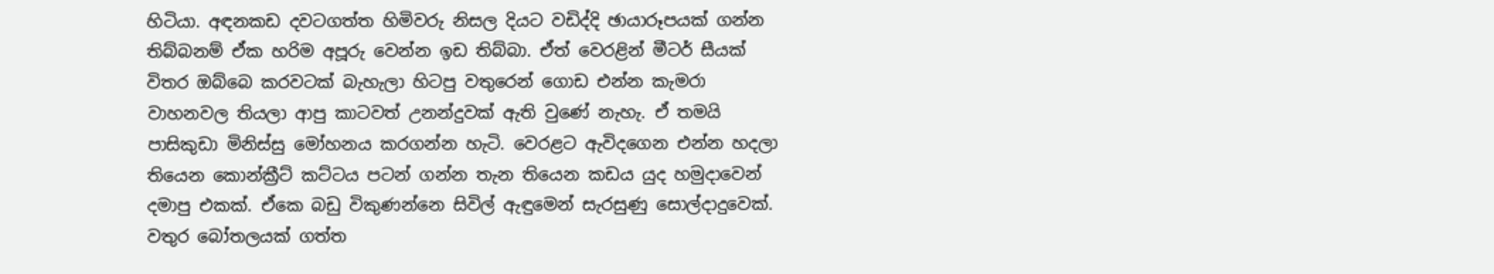හිටියා. අඳනකඩ දවටගත්ත හිමිවරු නිසල දියට වඩිද්දි ඡායාරූපයක් ගන්න තිබ්බනම් ඒක හරිම අපූරු වෙන්න ඉඩ තිබ්බා. ඒත් වෙරළින් මීටර් සීයක් විතර ඔබ්බෙ කරවටක් බැහැලා හිටපු වතුරෙන් ගොඩ එන්න කැමරා වාහනවල තියලා ආපු කාටවත් උනන්දුවක් ඇති වුණේ නැහැ. ඒ තමයි පාසිකුඩා මිනිස්සු මෝහනය කරගන්න හැටි. වෙරළට ඇවිදගෙන එන්න හදලා තියෙන කොන්ක්‍රීට් කට්ටය පටන් ගන්න තැන තියෙන කඩය යුද හමුදාවෙන් දමාපු එකක්. ඒකෙ බඩු විකුණන්නෙ සිවිල් ඇඳුමෙන් සැරසුණු සොල්දාදුවෙක්. වතුර බෝතලයක් ගත්ත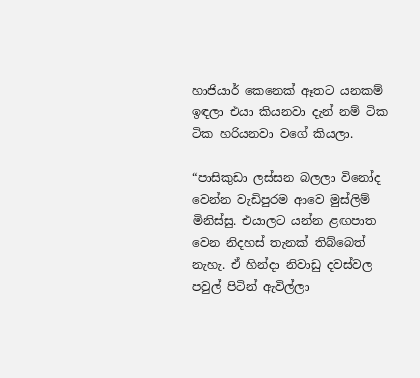හාජියාර් කෙනෙක් ඈතට යනකම් ඉඳලා එයා කියනවා දැන් නම් ටික ටික හරියනවා වගේ කියලා.

“පාසිකුඩා ලස්සන බලලා විනෝද වෙන්න වැඩිපුරම ආවෙ මුස්ලිම් මිනිස්සු. එයාලට යන්න ළඟපාත වෙන නිදහස් තැනක් තිබ්බෙත් නැහැ. ඒ හින්දා නිවාඩු දවස්වල පවුල් පිටින් ඇවිල්ලා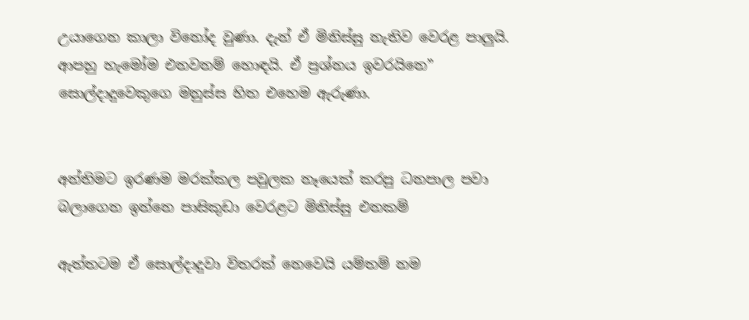උයාගෙන කාලා විනෝද වුණා. දැන් ඒ මිනිස්සු නැතිව වෙරළ පාලුයි. ආපහු හැමෝම එනවනම් හොඳයි. ඒ ප්‍රශ්නය ඉවරයිනෙ” සොල්දාදුවෙකුගෙ මනුස්ස හිත එහෙම ඇරුණා.


අන්තිමට ඉරණම මරක්කල පවුලක නෑයෙක් කරපු ධනපාල පවා බලාගෙන ඉන්නෙ පාසිකුඩා වෙරළට මිනිස්සු එනකම්

ඇත්තටම ඒ සොල්දාදුවා විතරක් නෙවෙයි යම්තම් නම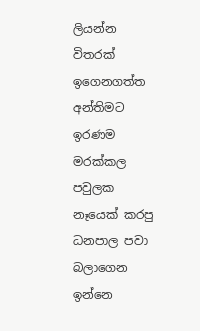ලියන්න විතරක් ඉගෙනගත්ත අන්තිමට ඉරණම මරක්කල පවුලක නෑයෙක් කරපු ධනපාල පවා බලාගෙන ඉන්නෙ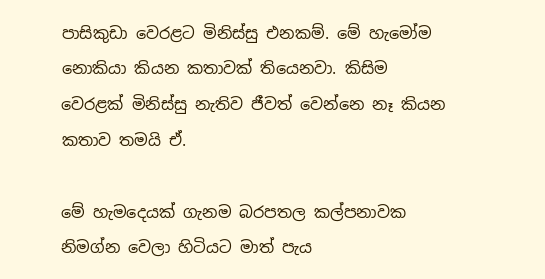පාසිකුඩා වෙරළට මිනිස්සු එනකම්. මේ හැමෝම නොකියා කියන කතාවක් තියෙනවා. කිසිම වෙරළක් මිනිස්සු නැතිව ජීවත් වෙන්නෙ නෑ කියන කතාව තමයි ඒ.

මේ හැමදෙයක් ගැනම බරපතල කල්පනාවක නිමග්න වෙලා හිටියට මාත් පැය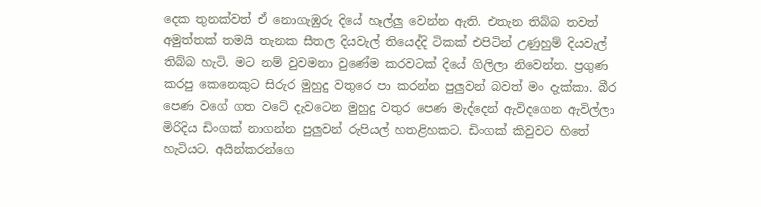දෙක තුනක්වත් ඒ නොගැඹුරු දියේ හෑල්ලු වෙන්න ඇති. එතැන තිබ්බ තවත් අමුත්තක් තමයි තැනක සීතල දියවැල් තියෙද්දි ටිකක් එපිටින් උණුහුම් දියවැල් තිබ්බ හැටි. මට නම් වුවමනා වුණේම කරවටක් දියේ ගිලිලා නිවෙන්න. ප්‍රගුණ කරපු කෙනෙකුට සිරුර මුහුදු වතුරෙ පා කරන්න පුලුවන් බවත් මං දැක්කා. බීර පෙණ වගේ ගත වටේ දැවටෙන මුහුදු වතුර පෙණ මැද්දෙන් ඇවිදගෙන ඇවිල්ලා මිරිදිය ඩිංගක් නාගන්න පුලුවන් රුපියල් හතළිහකට. ඩිංගක් කිවුවට හිතේ හැටියට. අයින්කරන්ගෙ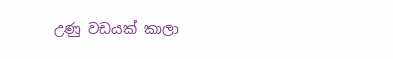උණු වඩයක් කාලා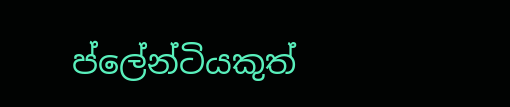ප්ලේන්ටියකුත්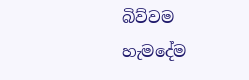බිව්වම හැමදේම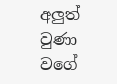අලුත් වුණා වගේ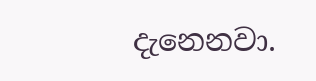දැනෙනවා.